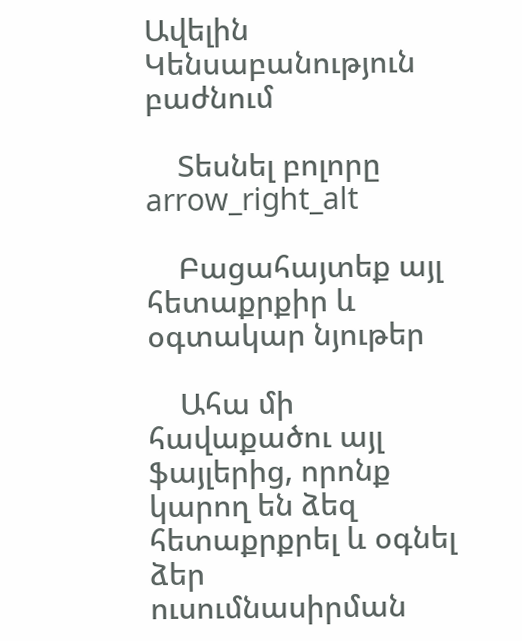Ավելին Կենսաբանություն բաժնում

    Տեսնել բոլորը arrow_right_alt

    Բացահայտեք այլ հետաքրքիր և օգտակար նյութեր

    Ահա մի հավաքածու այլ ֆայլերից, որոնք կարող են ձեզ հետաքրքրել և օգնել ձեր ուսումնասիրման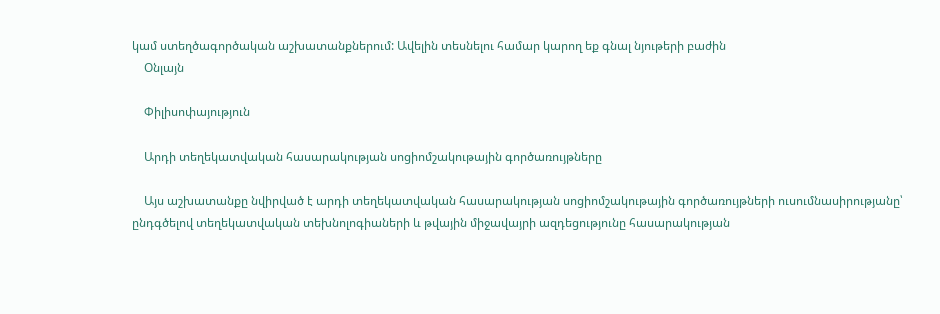կամ ստեղծագործական աշխատանքներում: Ավելին տեսնելու համար կարող եք գնալ նյութերի բաժին
    Օնլայն

    Փիլիսոփայություն

    Արդի տեղեկատվական հասարակության սոցիոմշակութային գործառույթները

    Այս աշխատանքը նվիրված է արդի տեղեկատվական հասարակության սոցիոմշակութային գործառույթների ուսումնասիրությանը՝ ընդգծելով տեղեկատվական տեխնոլոգիաների և թվային միջավայրի ազդեցությունը հասարակության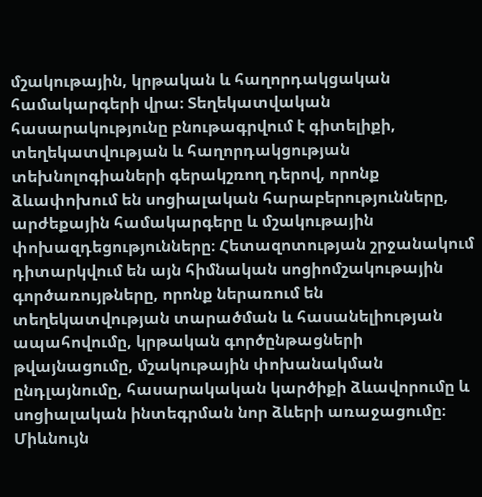մշակութային, կրթական և հաղորդակցական համակարգերի վրա։ Տեղեկատվական հասարակությունը բնութագրվում է գիտելիքի, տեղեկատվության և հաղորդակցության տեխնոլոգիաների գերակշռող դերով, որոնք ձևափոխում են սոցիալական հարաբերությունները, արժեքային համակարգերը և մշակութային փոխազդեցությունները։ Հետազոտության շրջանակում դիտարկվում են այն հիմնական սոցիոմշակութային գործառույթները, որոնք ներառում են տեղեկատվության տարածման և հասանելիության ապահովումը, կրթական գործընթացների թվայնացումը, մշակութային փոխանակման ընդլայնումը, հասարակական կարծիքի ձևավորումը և սոցիալական ինտեգրման նոր ձևերի առաջացումը։ Միևնույն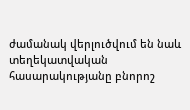ժամանակ վերլուծվում են նաև տեղեկատվական հասարակությանը բնորոշ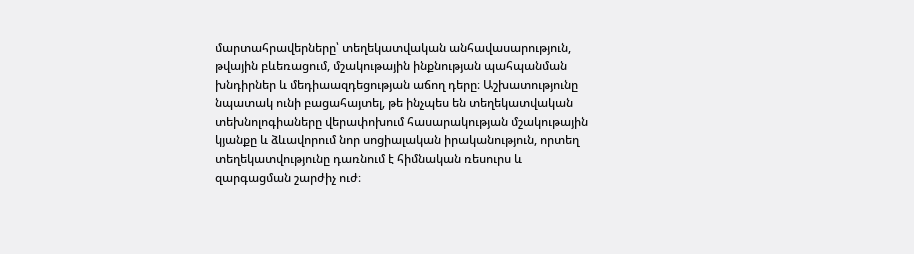մարտահրավերները՝ տեղեկատվական անհավասարություն, թվային բևեռացում, մշակութային ինքնության պահպանման խնդիրներ և մեդիաազդեցության աճող դերը։ Աշխատությունը նպատակ ունի բացահայտել, թե ինչպես են տեղեկատվական տեխնոլոգիաները վերափոխում հասարակության մշակութային կյանքը և ձևավորում նոր սոցիալական իրականություն, որտեղ տեղեկատվությունը դառնում է հիմնական ռեսուրս և զարգացման շարժիչ ուժ։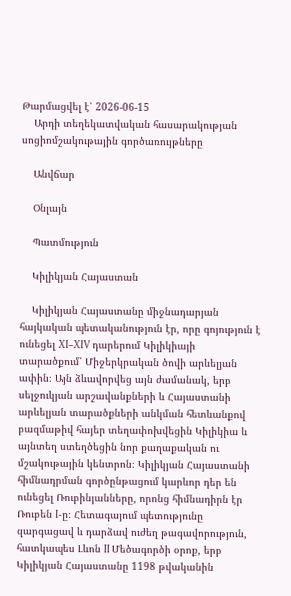Թարմացվել է՝ 2026-06-15
    Արդի տեղեկատվական հասարակության սոցիոմշակութային գործառույթները

    Անվճար

    Օնլայն

    Պատմություն

    Կիլիկյան Հայաստան

    Կիլիկյան Հայաստանը միջնադարյան հայկական պետականություն էր, որը գոյություն է ունեցել XI–XIV դարերում Կիլիկիայի տարածքում՝ Միջերկրական ծովի արևելյան ափին։ Այն ձևավորվեց այն ժամանակ, երբ սելջուկյան արշավանքների և Հայաստանի արևելյան տարածքների անկման հետևանքով բազմաթիվ հայեր տեղափոխվեցին Կիլիկիա և այնտեղ ստեղծեցին նոր քաղաքական ու մշակութային կենտրոն։ Կիլիկյան Հայաստանի հիմնադրման գործընթացում կարևոր դեր են ունեցել Ռուբինյանները, որոնց հիմնադիրն էր Ռուբեն I-ը։ Հետագայում պետությունը զարգացավ և դարձավ ուժեղ թագավորություն, հատկապես Լևոն II Մեծագործի օրոք, երբ Կիլիկյան Հայաստանը 1198 թվականին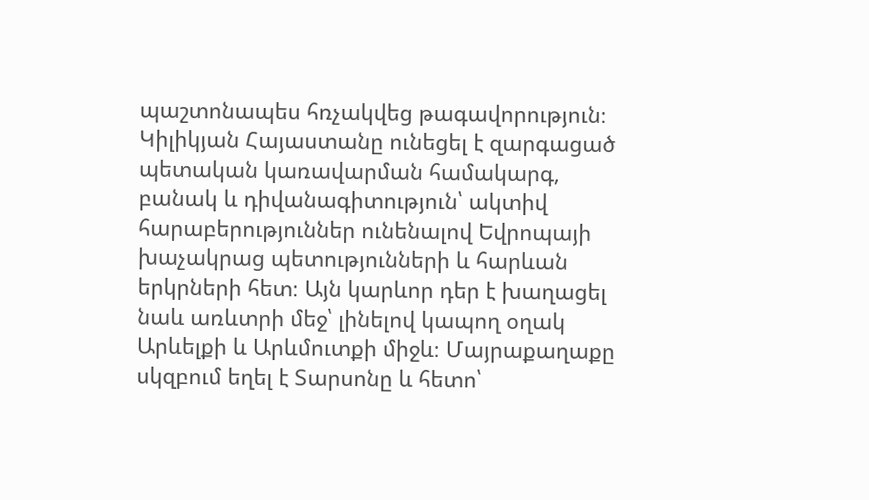պաշտոնապես հռչակվեց թագավորություն։ Կիլիկյան Հայաստանը ունեցել է զարգացած պետական կառավարման համակարգ, բանակ և դիվանագիտություն՝ ակտիվ հարաբերություններ ունենալով Եվրոպայի խաչակրաց պետությունների և հարևան երկրների հետ։ Այն կարևոր դեր է խաղացել նաև առևտրի մեջ՝ լինելով կապող օղակ Արևելքի և Արևմուտքի միջև։ Մայրաքաղաքը սկզբում եղել է Տարսոնը և հետո՝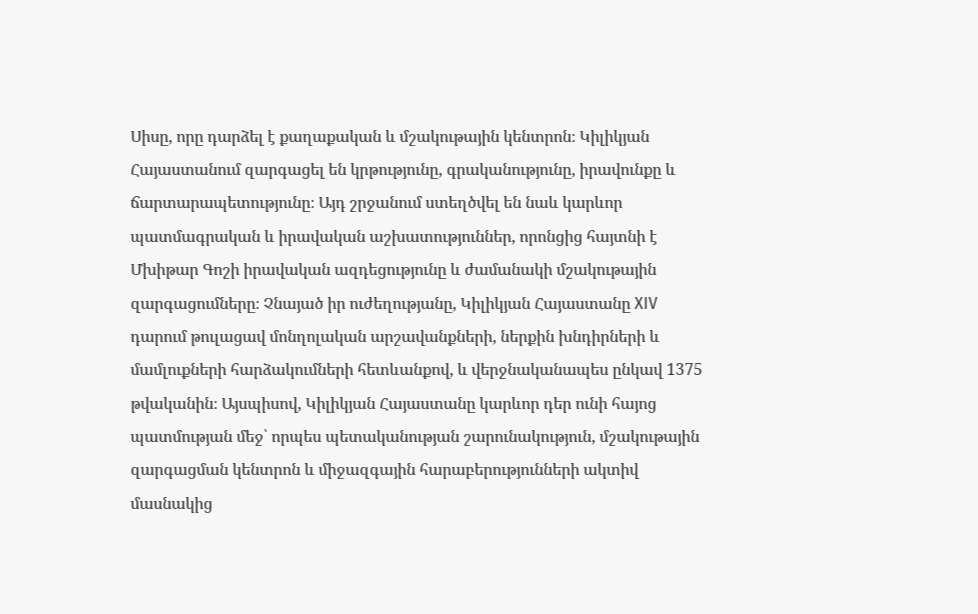Սիսը, որը դարձել է քաղաքական և մշակութային կենտրոն։ Կիլիկյան Հայաստանում զարգացել են կրթությունը, գրականությունը, իրավունքը և ճարտարապետությունը։ Այդ շրջանում ստեղծվել են նաև կարևոր պատմագրական և իրավական աշխատություններ, որոնցից հայտնի է Մխիթար Գոշի իրավական ազդեցությունը և ժամանակի մշակութային զարգացումները։ Չնայած իր ուժեղությանը, Կիլիկյան Հայաստանը XIV դարում թուլացավ մոնղոլական արշավանքների, ներքին խնդիրների և մամլուքների հարձակումների հետևանքով, և վերջնականապես ընկավ 1375 թվականին։ Այսպիսով, Կիլիկյան Հայաստանը կարևոր դեր ունի հայոց պատմության մեջ՝ որպես պետականության շարունակություն, մշակութային զարգացման կենտրոն և միջազգային հարաբերությունների ակտիվ մասնակից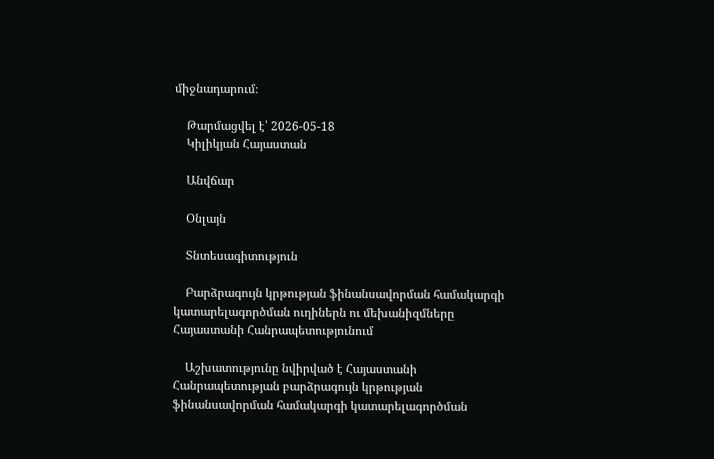միջնադարում։

    Թարմացվել է՝ 2026-05-18
    Կիլիկյան Հայաստան

    Անվճար

    Օնլայն

    Տնտեսագիտություն

    Բարձրագույն կրթության ֆինանսավորման համակարգի կատարելագործման ուղիներն ու մեխանիզմները Հայաստանի Հանրապետությունում

    Աշխատությունը նվիրված է Հայաստանի Հանրապետության բարձրագույն կրթության ֆինանսավորման համակարգի կատարելագործման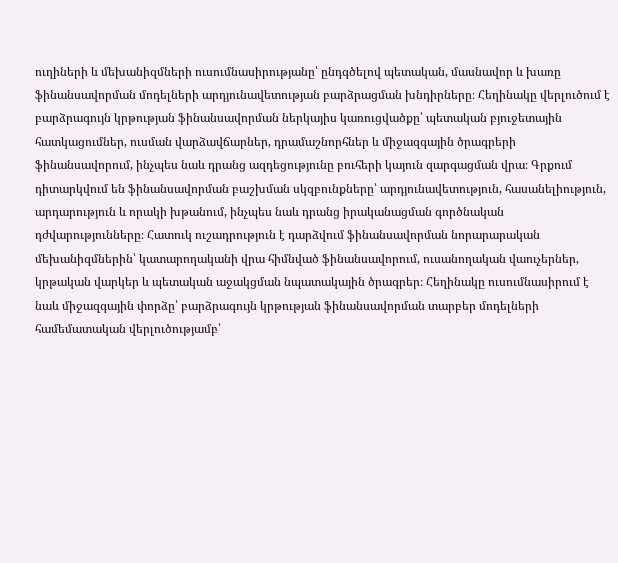ուղիների և մեխանիզմների ուսումնասիրությանը՝ ընդգծելով պետական, մասնավոր և խառը ֆինանսավորման մոդելների արդյունավետության բարձրացման խնդիրները։ Հեղինակը վերլուծում է բարձրագույն կրթության ֆինանսավորման ներկայիս կառուցվածքը՝ պետական բյուջետային հատկացումներ, ուսման վարձավճարներ, դրամաշնորհներ և միջազգային ծրագրերի ֆինանսավորում, ինչպես նաև դրանց ազդեցությունը բուհերի կայուն զարգացման վրա։ Գրքում դիտարկվում են ֆինանսավորման բաշխման սկզբունքները՝ արդյունավետություն, հասանելիություն, արդարություն և որակի խթանում, ինչպես նաև դրանց իրականացման գործնական դժվարությունները։ Հատուկ ուշադրություն է դարձվում ֆինանսավորման նորարարական մեխանիզմներին՝ կատարողականի վրա հիմնված ֆինանսավորում, ուսանողական վաուչերներ, կրթական վարկեր և պետական աջակցման նպատակային ծրագրեր։ Հեղինակը ուսումնասիրում է նաև միջազգային փորձը՝ բարձրագույն կրթության ֆինանսավորման տարբեր մոդելների համեմատական վերլուծությամբ՝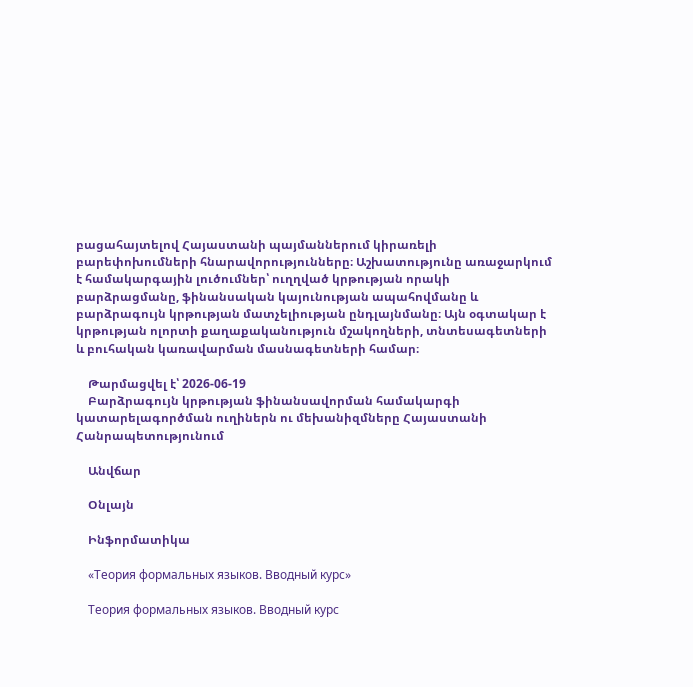բացահայտելով Հայաստանի պայմաններում կիրառելի բարեփոխումների հնարավորությունները։ Աշխատությունը առաջարկում է համակարգային լուծումներ՝ ուղղված կրթության որակի բարձրացմանը, ֆինանսական կայունության ապահովմանը և բարձրագույն կրթության մատչելիության ընդլայնմանը։ Այն օգտակար է կրթության ոլորտի քաղաքականություն մշակողների, տնտեսագետների և բուհական կառավարման մասնագետների համար։

    Թարմացվել է՝ 2026-06-19
    Բարձրագույն կրթության ֆինանսավորման համակարգի կատարելագործման ուղիներն ու մեխանիզմները Հայաստանի Հանրապետությունում

    Անվճար

    Օնլայն

    Ինֆորմատիկա

    «Теория формальных языков. Вводный курс»

    Теория формальных языков. Вводный курс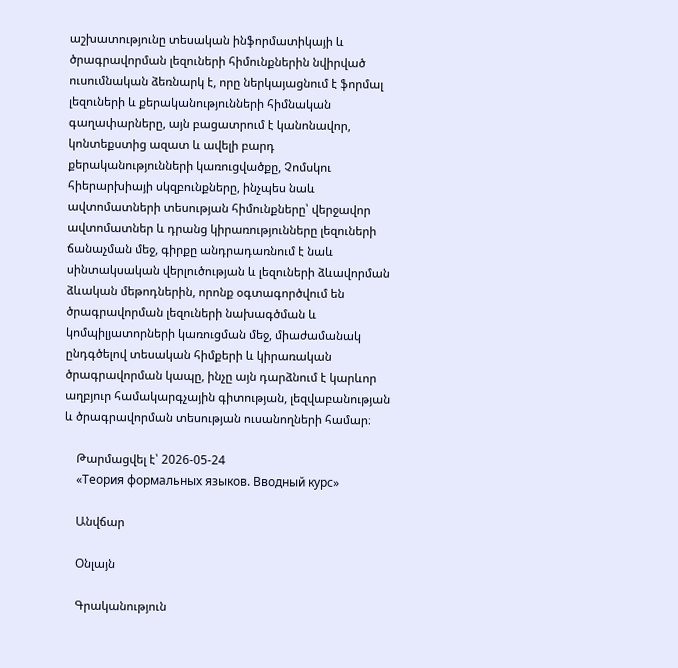աշխատությունը տեսական ինֆորմատիկայի և ծրագրավորման լեզուների հիմունքներին նվիրված ուսումնական ձեռնարկ է, որը ներկայացնում է ֆորմալ լեզուների և քերականությունների հիմնական գաղափարները, այն բացատրում է կանոնավոր, կոնտեքստից ազատ և ավելի բարդ քերականությունների կառուցվածքը, Չոմսկու հիերարխիայի սկզբունքները, ինչպես նաև ավտոմատների տեսության հիմունքները՝ վերջավոր ավտոմատներ և դրանց կիրառությունները լեզուների ճանաչման մեջ, գիրքը անդրադառնում է նաև սինտակսական վերլուծության և լեզուների ձևավորման ձևական մեթոդներին, որոնք օգտագործվում են ծրագրավորման լեզուների նախագծման և կոմպիլյատորների կառուցման մեջ, միաժամանակ ընդգծելով տեսական հիմքերի և կիրառական ծրագրավորման կապը, ինչը այն դարձնում է կարևոր աղբյուր համակարգչային գիտության, լեզվաբանության և ծրագրավորման տեսության ուսանողների համար։

    Թարմացվել է՝ 2026-05-24
    «Теория формальных языков. Вводный курс»

    Անվճար

    Օնլայն

    Գրականություն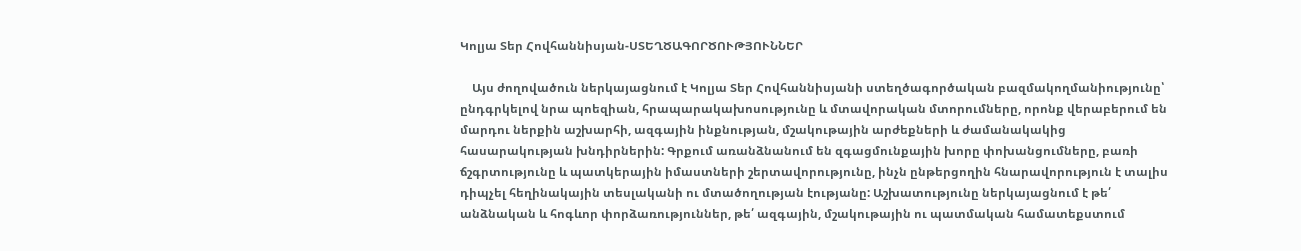Կոլյա Տեր Հովհաննիսյան-ՍՏԵՂԾԱԳՈՐԾՈՒԹՅՈՒՆՆԵՐ

    Այս ժողովածուն ներկայացնում է Կոլյա Տեր Հովհաննիսյանի ստեղծագործական բազմակողմանիությունը՝ ընդգրկելով նրա պոեզիան, հրապարակախոսությունը և մտավորական մտորումները, որոնք վերաբերում են մարդու ներքին աշխարհի, ազգային ինքնության, մշակութային արժեքների և ժամանակակից հասարակության խնդիրներին: Գրքում առանձնանում են զգացմունքային խորը փոխանցումները, բառի ճշգրտությունը և պատկերային իմաստների շերտավորությունը, ինչն ընթերցողին հնարավորություն է տալիս դիպչել հեղինակային տեսլականի ու մտածողության էությանը: Աշխատությունը ներկայացնում է թե՛ անձնական և հոգևոր փորձառություններ, թե՛ ազգային, մշակութային ու պատմական համատեքստում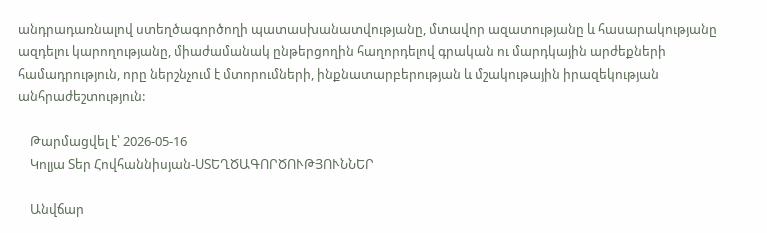անդրադառնալով ստեղծագործողի պատասխանատվությանը, մտավոր ազատությանը և հասարակությանը ազդելու կարողությանը, միաժամանակ ընթերցողին հաղորդելով գրական ու մարդկային արժեքների համադրություն, որը ներշնչում է մտորումների, ինքնատարբերության և մշակութային իրազեկության անհրաժեշտություն:

    Թարմացվել է՝ 2026-05-16
    Կոլյա Տեր Հովհաննիսյան-ՍՏԵՂԾԱԳՈՐԾՈՒԹՅՈՒՆՆԵՐ

    Անվճար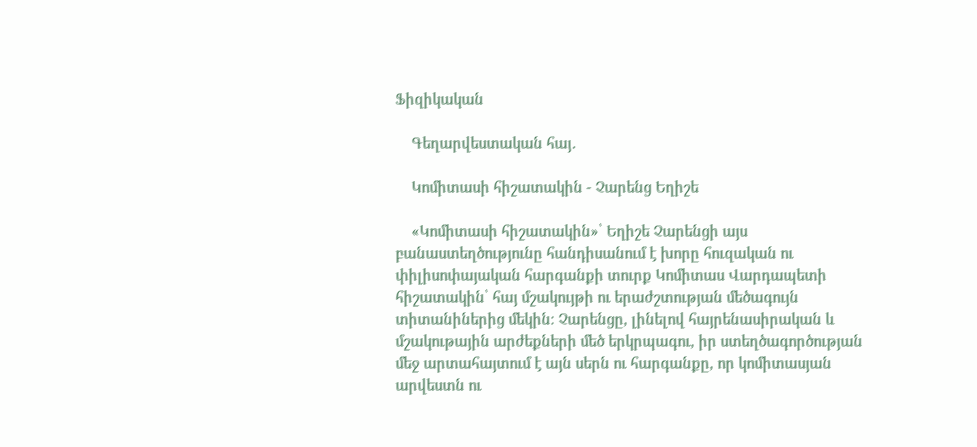Ֆիզիկական

    Գեղարվեստական հայ․

    Կոմիտասի հիշատակին - Չարենց Եղիշե

    «Կոմիտասի հիշատակին»՝ Եղիշե Չարենցի այս բանաստեղծությունը հանդիսանում է խորը հուզական ու փիլիսոփայական հարգանքի տուրք Կոմիտաս Վարդապետի հիշատակին՝ հայ մշակույթի ու երաժշտության մեծագույն տիտանիներից մեկին։ Չարենցը, լինելով հայրենասիրական և մշակութային արժեքների մեծ երկրպագու, իր ստեղծագործության մեջ արտահայտում է այն սերն ու հարգանքը, որ կոմիտասյան արվեստն ու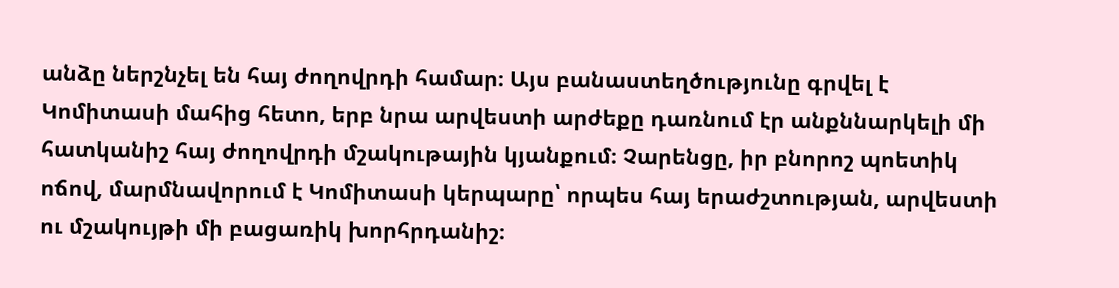անձը ներշնչել են հայ ժողովրդի համար։ Այս բանաստեղծությունը գրվել է Կոմիտասի մահից հետո, երբ նրա արվեստի արժեքը դառնում էր անքննարկելի մի հատկանիշ հայ ժողովրդի մշակութային կյանքում։ Չարենցը, իր բնորոշ պոետիկ ոճով, մարմնավորում է Կոմիտասի կերպարը՝ որպես հայ երաժշտության, արվեստի ու մշակույթի մի բացառիկ խորհրդանիշ։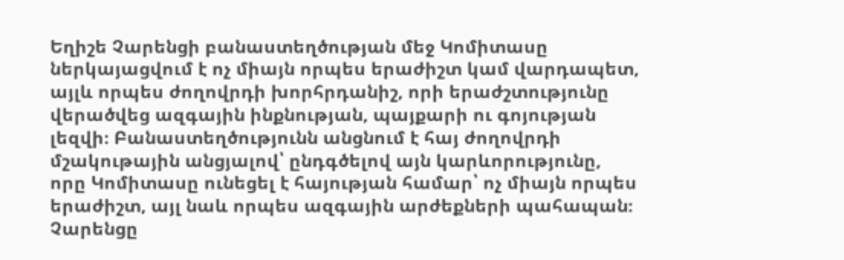Եղիշե Չարենցի բանաստեղծության մեջ Կոմիտասը ներկայացվում է ոչ միայն որպես երաժիշտ կամ վարդապետ, այլև որպես ժողովրդի խորհրդանիշ, որի երաժշտությունը վերածվեց ազգային ինքնության, պայքարի ու գոյության լեզվի։ Բանաստեղծությունն անցնում է հայ ժողովրդի մշակութային անցյալով՝ ընդգծելով այն կարևորությունը, որը Կոմիտասը ունեցել է հայության համար՝ ոչ միայն որպես երաժիշտ, այլ նաև որպես ազգային արժեքների պահապան։ Չարենցը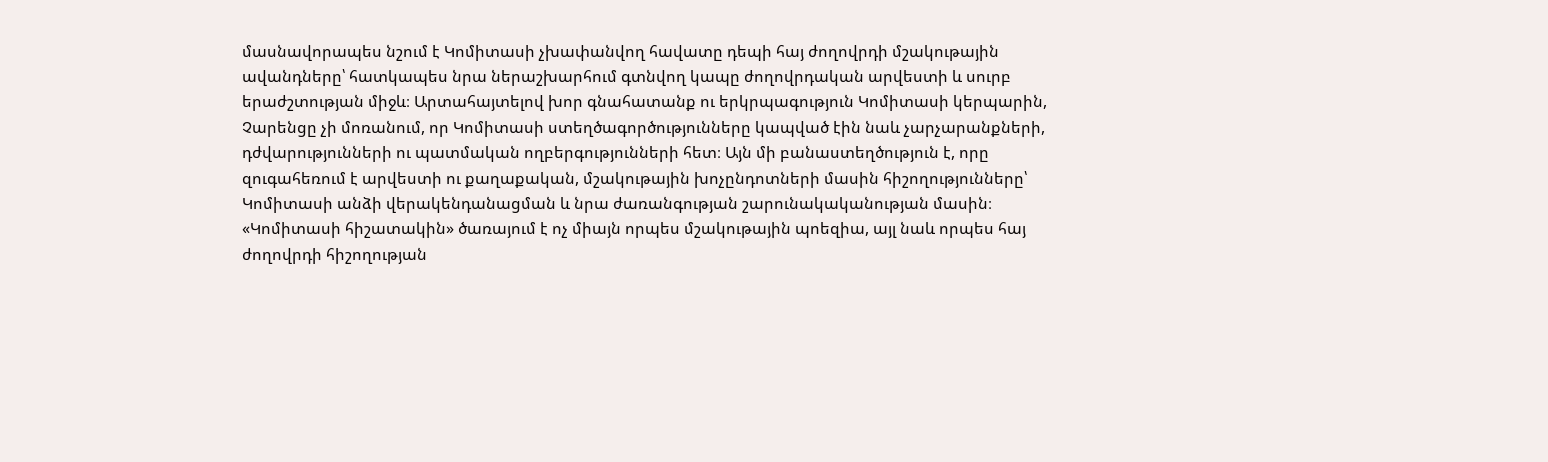մասնավորապես նշում է Կոմիտասի չխափանվող հավատը դեպի հայ ժողովրդի մշակութային ավանդները՝ հատկապես նրա ներաշխարհում գտնվող կապը ժողովրդական արվեստի և սուրբ երաժշտության միջև։ Արտահայտելով խոր գնահատանք ու երկրպագություն Կոմիտասի կերպարին, Չարենցը չի մոռանում, որ Կոմիտասի ստեղծագործությունները կապված էին նաև չարչարանքների, դժվարությունների ու պատմական ողբերգությունների հետ։ Այն մի բանաստեղծություն է, որը զուգահեռում է արվեստի ու քաղաքական, մշակութային խոչընդոտների մասին հիշողությունները՝ Կոմիտասի անձի վերակենդանացման և նրա ժառանգության շարունակականության մասին։ «Կոմիտասի հիշատակին» ծառայում է ոչ միայն որպես մշակութային պոեզիա, այլ նաև որպես հայ ժողովրդի հիշողության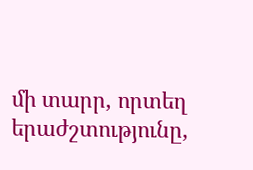մի տարր, որտեղ երաժշտությունը,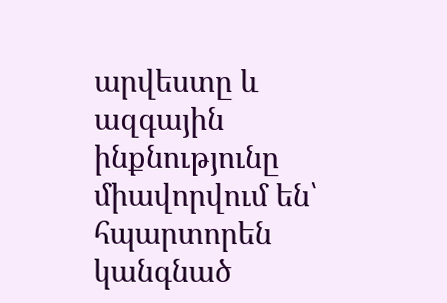արվեստը և ազգային ինքնությունը միավորվում են՝ հպարտորեն կանգնած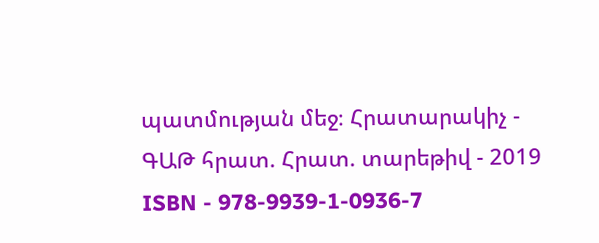պատմության մեջ։ Հրատարակիչ - ԳԱԹ հրատ. Հրատ. տարեթիվ - 2019 ISBN - 978-9939-1-0936-7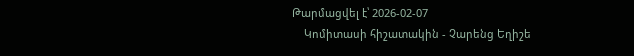Թարմացվել է՝ 2026-02-07
    Կոմիտասի հիշատակին - Չարենց Եղիշե